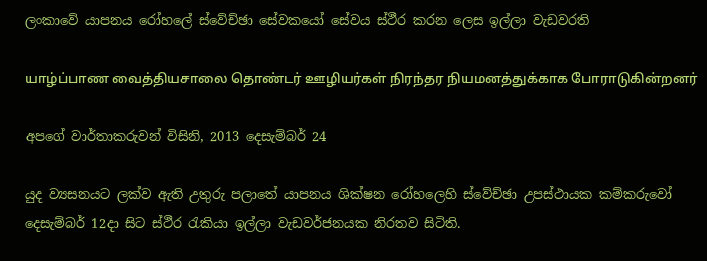ලංකාවේ යාපනය රෝහලේ ස්වේච්ඡා සේවකයෝ සේවය ස්ථීර කරන ලෙස ඉල්ලා වැඩවරති

யாழ்ப்பாண வைத்தியசாலை தொண்டர் ஊழியர்கள் நிரந்தர நியமனத்துக்காக போராடுகின்றனர்

අපගේ වාර්තාකරුවන් විසිනි, 2013 දෙසැම්බර් 24

යුද ව්‍යසනයට ලක්ව ඇති උතුරු පලාතේ යාපනය ශික්ෂන රෝහලෙහි ස්වේච්ඡා උපස්ථායක කම්කරුවෝ දෙසැම්බර් 12දා සිට ස්ථීර රැකියා ඉල්ලා වැඩවර්ජනයක නිරතව සිටිති.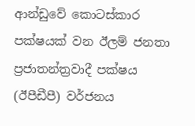ආන්ඩුවේ කොටස්කාර පක්ෂයක් වන ඊලම් ජනතා ප්‍රජාතන්ත්‍රවාදී පක්ෂය (ඊපීඩීපී) වර්ජනය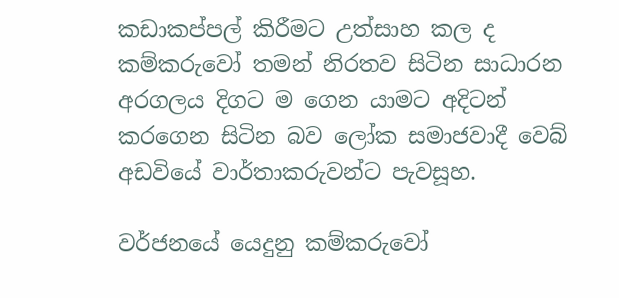කඩාකප්පල් කිරීමට උත්සාහ කල ද කම්කරුවෝ තමන් නිරතව සිටින සාධාරන අරගලය දිගට ම ගෙන යාමට අදිටන් කරගෙන සිටින බව ලෝක සමාජවාදී වෙබ් අඩවියේ වාර්තාකරුවන්ට පැවසූහ.

වර්ජනයේ යෙදුනු කම්කරුවෝ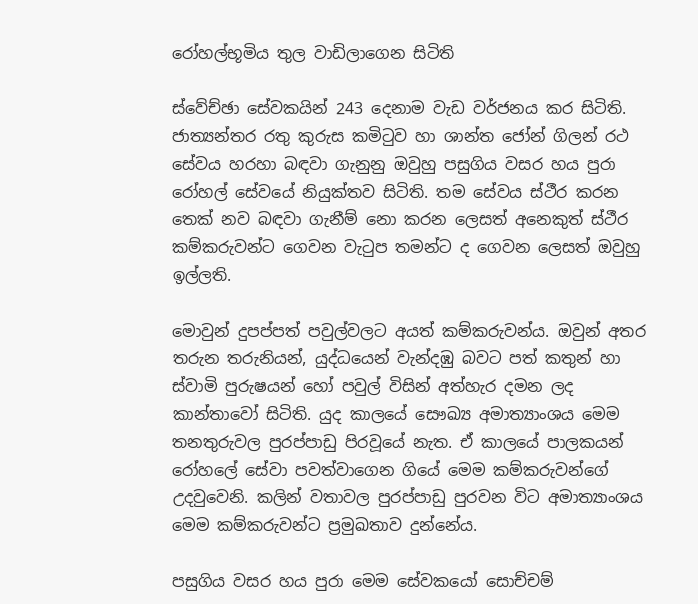රෝහල්භූමිය තුල වාඩිලාගෙන සිටිති

ස්වේච්ඡා සේවකයින් 243 දෙනාම වැඩ වර්ජනය කර සිටිති. ජාත්‍යන්තර රතු කුරුස කමිටුව හා ශාන්ත ජෝන් ගිලන් රථ සේවය හරහා බඳවා ගැනුනු ඔවුහු පසුගිය වසර හය පුරා රෝහල් සේවයේ නියුක්තව සිටිති. තම සේවය ස්ථීර කරන තෙක් නව බඳවා ගැනීම් නො කරන ලෙසත් අනෙකුත් ස්ථීර කම්කරුවන්ට ගෙවන වැටුප තමන්ට ද ගෙවන ලෙසත් ඔවුහු ඉල්ලති.

මොවුන් දුපප්පත් පවුල්වලට අයත් කම්කරුවන්ය. ඔවුන් අතර තරුන තරුනියන්, යුද්ධයෙන් වැන්දඹු බවට පත් කතුන් හා ස්වාමි පුරුෂයන් හෝ පවුල් විසින් අත්හැර දමන ලද කාන්තාවෝ සිටිති. යුද කාලයේ සෞඛ්‍ය අමාත්‍යාංශය මෙම තනතුරුවල පුරප්පාඩු පිරවූයේ නැත. ඒ කාලයේ පාලකයන් රෝහලේ සේවා පවත්වාගෙන ගියේ මෙම කම්කරුවන්ගේ උදවුවෙනි. කලින් වතාවල පුරප්පාඩු පුරවන විට අමාත්‍යාංශය මෙම කම්කරුවන්ට ප්‍රමුඛතාව දුන්නේය.

පසුගිය වසර හය පුරා මෙම සේවකයෝ සොච්චම්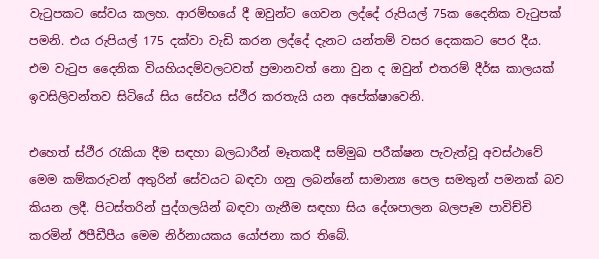වැටුපකට සේවය කලහ. ආරම්භයේ දී ඔවුන්ට ගෙවන ලද්දේ රුපියල් 75ක දෛනික වැටුපක් පමනි. එය රුපියල් 175 දක්වා වැඩි කරන ලද්දේ දැනට යන්තම් වසර දෙකකට පෙර දීය. එම වැටුප දෛනික වියහියදම්වලටවත් ප්‍රමානවත් නො වුන ද ඔවුන් එතරම් දීර්ඝ කාලයක් ඉවසිලිවන්තව සිටියේ සිය සේවය ස්ථීර කරතැයි යන අපේක්ෂාවෙනි.

එහෙත් ස්ථීර රැකියා දීම සඳහා බලධාරීන් මෑතකදී සම්මුඛ පරීක්ෂන පැවැත්වූ අවස්ථාවේ මෙම කම්කරුවන් අතුරින් සේවයට බඳවා ගනු ලබන්නේ සාමාන්‍ය පෙල සමතුන් පමනක් බව කියන ලදී. පිටස්තරින් පුද්ගලයින් බඳවා ගැනීම සඳහා සිය දේශපාලන බලපෑම පාවිච්චි කරමින් ඊපීඩීපීය මෙම නිර්නායකය යෝජනා කර තිබේ.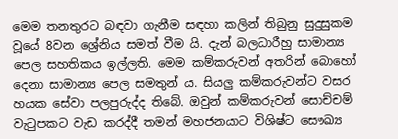මෙම තනතුරට බඳවා ගැනීම සඳහා කලින් තිබුනු සුදුසුකම වූයේ 8වන ශ්‍රේනිය සමත් වීම යි. දැන් බලධාරීහු සාමාන්‍ය පෙල සහතිකය ඉල්ලති. මෙම කම්කරුවන් අතරින් බොහෝ දෙනා සාමාන්‍ය පෙල සමතුන් ය. සියලු කම්කරුවන්ට වසර හයක සේවා පලපුරුද්ද තිබේ. ඔවුන් කම්කරුවන් සොච්චම් වැටුපකට වැඩ කරද්දී තමන් මහජනයාට විශිෂ්ට සෞඛ්‍ය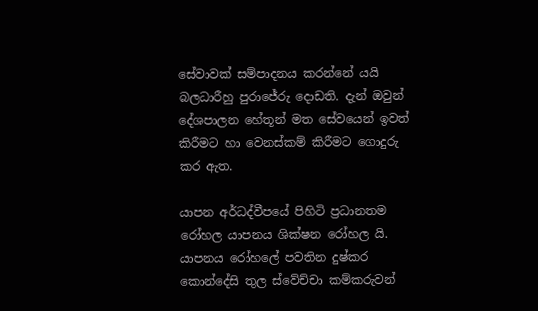සේවාවක් සම්පාදනය කරන්නේ යයි බලධාරීහු පුරාජේරු දොඩති. දැන් ඔවුන් දේශපාලන හේතූන් මත සේවයෙන් ඉවත් කිරීමට හා වෙනස්කම් කිරීමට ගොදුරු කර ඇත.

යාපන අර්ධද්වීපයේ පිහිටි ප්‍රධානතම රෝහල යාපනය ශික්ෂන රෝහල යි. යාපනය රෝහලේ පවතින දුෂ්කර කොන්දේසි තුල ස්වේච්චා කම්කරුවන්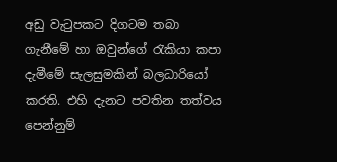අඩු වැටුපකට දිගටම තබා ගැනීමේ හා ඔවුන්ගේ රැකියා කපා දැමීමේ සැලසුමකින් බලධාරියෝ කරති. එහි දැනට පවතින තත්වය පෙන්නුම්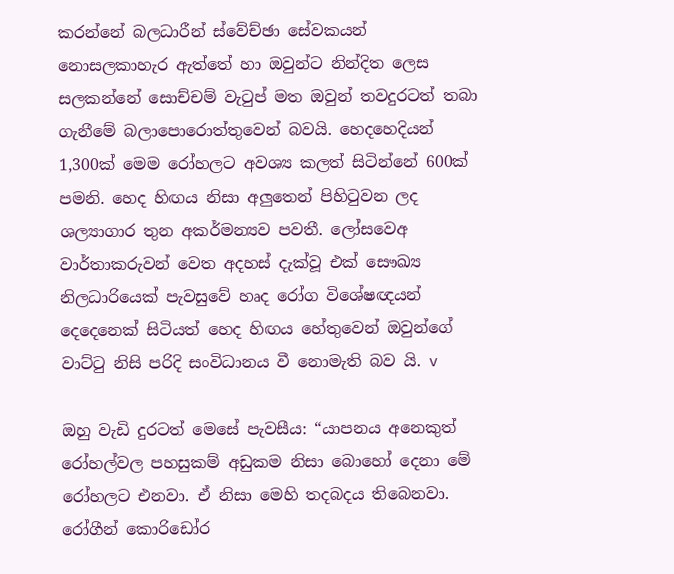කරන්නේ බලධාරීන් ස්වේච්ඡා සේවකයන් නොසලකාහැර ඇත්තේ හා ඔවුන්ට නින්දිත ලෙස සලකන්නේ සොච්චම් වැටුප් මත ඔවුන් තවදුරටත් තබා ගැනීමේ බලාපොරොත්තුවෙන් බවයි. හෙදහෙදියන් 1,300ක් මෙම රෝහලට අවශ්‍ය කලත් සිටින්නේ 600ක් පමනි. හෙද හිඟය නිසා අලුතෙන් පිහිටුවන ලද ශල්‍යාගාර තුන අකර්මන්‍යව පවතී. ලෝසවෙඅ වාර්තාකරුවන් වෙත අදහස් දැක්වූ එක් සෞඛ්‍ය නිලධාරියෙක් පැවසුවේ හෘද රෝග විශේෂඥයන් දෙදෙනෙක් සිටියත් හෙද හිඟය හේතුවෙන් ඔවුන්ගේ වාට්ටු නිසි පරිදි සංවිධානය වී නොමැති බව යි. v

ඔහු වැඩි දුරටත් මෙසේ පැවසීය: “යාපනය අනෙකුත් රෝහල්වල පහසුකම් අඩුකම නිසා බොහෝ දෙනා මේ රෝහලට එනවා. ඒ නිසා මෙහි තදබදය තිබෙනවා. රෝගීන් කොරිඩෝර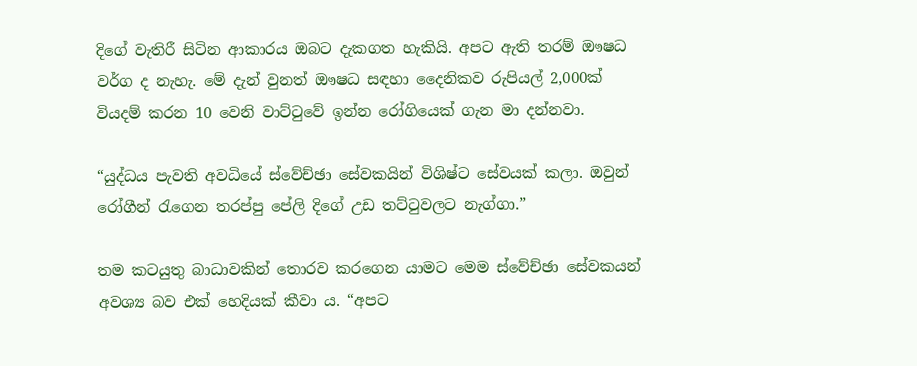දිගේ වැතිරී සිටින ආකාරය ඔබට දැකගත හැකියි. අපට ඇති තරම් ඖෂධ වර්ග ද නැහැ. මේ දැන් වුනත් ඖෂධ සඳහා දෛනිකව රුපියල් 2,000ක් වියදම් කරන 10 වෙනි වාට්ටුවේ ඉන්න රෝගියෙක් ගැන මා දන්නවා.

“යුද්ධය පැවති අවධියේ ස්වේච්ඡා සේවකයින් විශිෂ්ට සේවයක් කලා. ඔවුන් රෝගීන් රැගෙන තරප්පු පේලි දිගේ උඩ තට්ටුවලට නැග්ගා.”

තම කටයුතු බාධාවකින් තොරව කරගෙන යාමට මෙම ස්වේච්ඡා සේවකයන් අවශ්‍ය බව එක් හෙදියක් කීවා ය. “අපට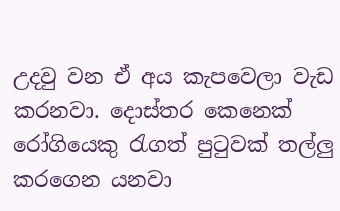උදවු වන ඒ අය කැපවෙලා වැඩ කරනවා. දොස්තර කෙනෙක් රෝගියෙකු රැගත් පුටුවක් තල්ලු කරගෙන යනවා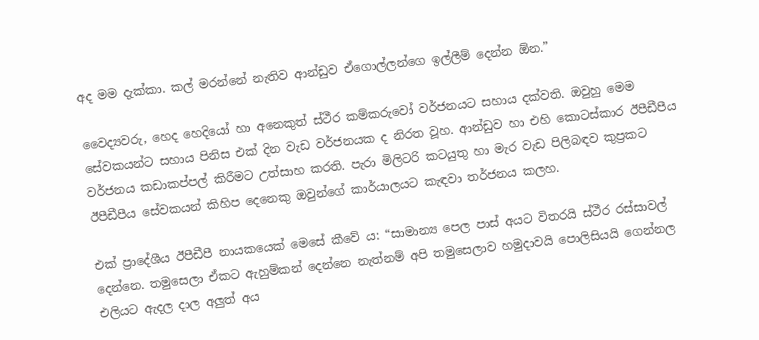අද මම දැක්කා. කල් මරන්නේ නැතිව ආන්ඩුව ඒගොල්ලන්ගෙ ඉල්ලීම් දෙන්න ඕන.”

වෛද්‍යවරු, හෙද හෙදියෝ හා අනෙකුත් ස්ථීර කම්කරුවෝ වර්ජනයට සහාය දක්වති. ඔවුහු මෙම සේවකයන්ට සහාය පිනිස එක් දින වැඩ වර්ජනයක ද නිරත වූහ. ආන්ඩුව හා එහි කොටස්කාර ඊපීඩීපීය වර්ජනය කඩාකප්පල් කිරීමට උත්සාහ කරති. පැරා මිලිටරි කටයුතු හා මැර වැඩ පිලිබඳව කුප්‍රකට ඊපීඩීපීය සේවකයන් කිහිප දෙනෙකු ඔවුන්ගේ කාර්යාලයට කැඳවා තර්ජනය කලහ.

එක් ප්‍රාදේශීය ඊපීඩීපී නායකයෙක් මෙසේ කීවේ ය: “සාමාන්‍ය පෙල පාස් අයට විතරයි ස්ථීර රස්සාවල් දෙන්නෙ. තමුසෙලා ඒකට ඇහුම්කන් දෙන්නෙ නැත්නම් අපි තමුසෙලාව හමුදාවයි පොලිසියයි ගෙන්නල එලියට ඇදල දාල අලුත් අය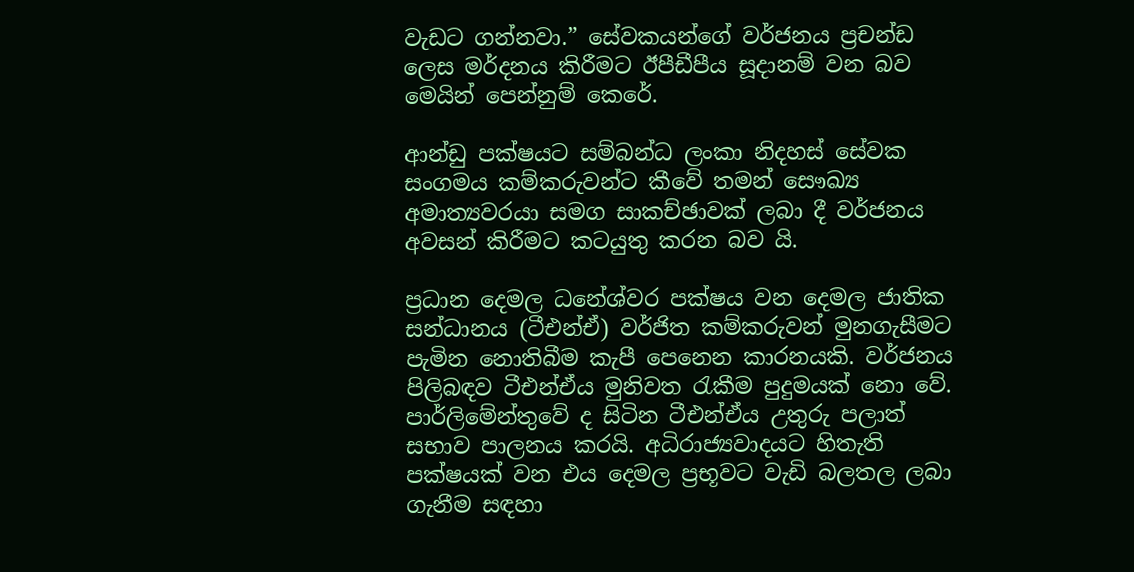වැඩට ගන්නවා.” සේවකයන්ගේ වර්ජනය ප්‍රචන්ඩ ලෙස මර්දනය කිරීමට ඊපීඩීපීය සූදානම් වන බව මෙයින් පෙන්නුම් කෙරේ.

ආන්ඩු පක්ෂයට සම්බන්ධ ලංකා නිදහස් සේවක සංගමය කම්කරුවන්ට කීවේ තමන් සෞඛ්‍ය අමාත්‍යවරයා සමග සාකච්ඡාවක් ලබා දී වර්ජනය අවසන් කිරීමට කටයුතු කරන බව යි.

ප්‍රධාන දෙමල ධනේශ්වර පක්ෂය වන දෙමල ජාතික සන්ධානය (ටීඑන්ඒ) වර්ජිත කම්කරුවන් මුනගැසීමට පැමින නොතිබීම කැපී පෙනෙන කාරනයකි. වර්ජනය පිලිබඳව ටීඑන්ඒය මුනිවත රැකීම පුදුමයක් නො වේ. පාර්ලිමේන්තුවේ ද සිටින ටීඑන්ඒය උතුරු පලාත් සභාව පාලනය කරයි. අධිරාජ්‍යවාදයට හිතැති පක්ෂයක් වන එය දෙමල ප්‍රභූවට වැඩි බලතල ලබා ගැනීම සඳහා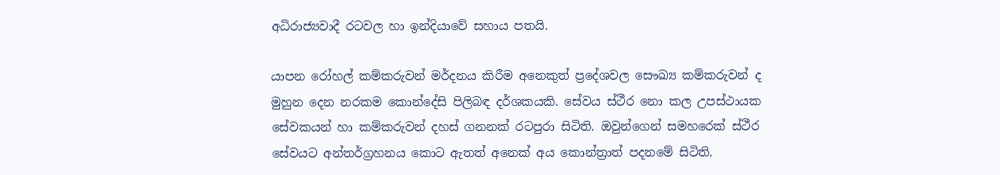අධිරාජ්‍යවාදී රටවල හා ඉන්දියාවේ සහාය පතයි.

යාපන රෝහල් කම්කරුවන් මර්දනය කිරීම අනෙකුත් ප්‍රදේශවල සෞඛ්‍ය කම්කරුවන් ද මුහුන දෙන නරකම කොන්දේසි පිලිබඳ දර්ශකයකි. සේවය ස්ථීර නො කල උපස්ථායක සේවකයන් හා කම්කරුවන් දහස් ගනනක් රටපුරා සිටිති. ඔවුන්ගෙන් සමහරෙක් ස්ථීර සේවයට අන්තර්ග්‍රහනය කොට ඇතත් අනෙක් අය කොන්ත්‍රාත් පදනමේ සිටිති.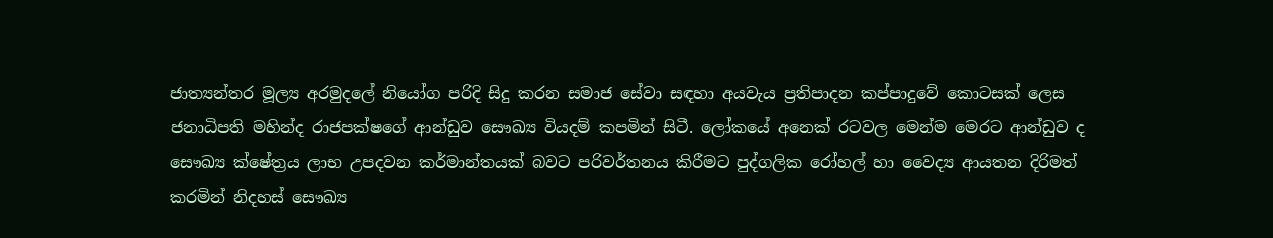ජාත්‍යන්තර මූල්‍ය අරමුදලේ නියෝග පරිදි සිදු කරන සමාජ සේවා සඳහා අයවැය ප්‍රතිපාදන කප්පාදුවේ කොටසක් ලෙස ජනාධිපති මහින්ද රාජපක්ෂගේ ආන්ඩුව සෞඛ්‍ය වියදම් කපමින් සිටී. ලෝකයේ අනෙක් රටවල මෙන්ම මෙරට ආන්ඩුව ද සෞඛ්‍ය ක්ෂේත්‍රය ලාභ උපදවන කර්මාන්තයක් බවට පරිවර්තනය කිරීමට පුද්ගලික රෝහල් හා වෛද්‍ය ආයතන දිරිමත් කරමින් නිදහස් සෞඛ්‍ය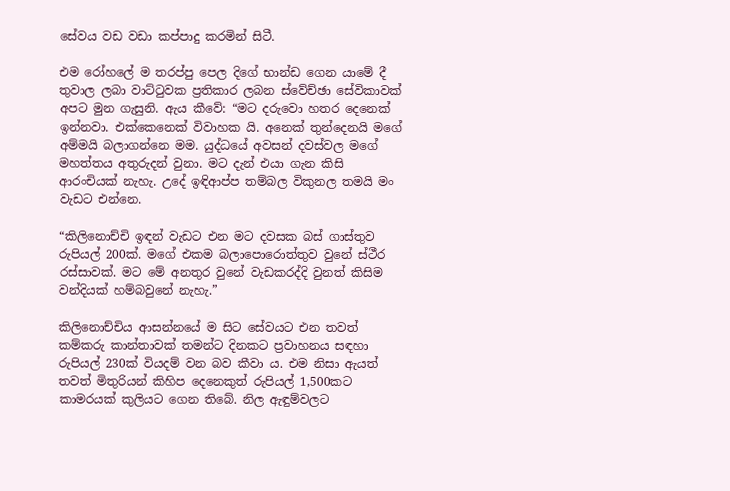සේවය වඩ වඩා කප්පාදු කරමින් සිටී.

එම රෝහලේ ම තරප්පු පෙල දිගේ භාන්ඩ ගෙන යාමේ දී තුවාල ලබා වාට්ටුවක ප්‍රතිකාර ලබන ස්වේච්ඡා සේවිකාවක් අපට මුන ගැසුනි. ඇය කීවේ: “මට දරුවො හතර දෙනෙක් ඉන්නවා. එක්කෙනෙක් විවාහක යි. අනෙක් තුන්දෙනයි මගේ අම්මයි බලාගන්නෙ මම. යුද්ධයේ අවසන් දවස්වල මගේ මහත්තය අතුරුදන් වුනා. මට දැන් එයා ගැන කිසි ආරංචියක් නැහැ. උදේ ඉඳිආප්ප තම්බල විකුනල තමයි මං වැඩට එන්නෙ.

“කිලිනොච්චි ඉඳන් වැඩට එන මට දවසක බස් ගාස්තුව රුපියල් 200ක්. මගේ එකම බලාපොරොත්තුව වුනේ ස්ථීර රස්සාවක්. මට මේ අනතුර වුනේ වැඩකරද්දි වුනත් කිසිම වන්දියක් හම්බවුනේ නැහැ.”

කිලිනොච්චිය ආසන්නයේ ම සිට සේවයට එන තවත් කම්කරු කාන්තාවක් තමන්ට දිනකට ප්‍රවාහනය සඳහා රුපියල් 230ක් වියදම් වන බව කීවා ය. එම නිසා ඇයත් තවත් මිතුරියන් කිහිප දෙනෙකුත් රුපියල් 1,500කට කාමරයක් කුලියට ගෙන තිබේ. නිල ඇඳුම්වලට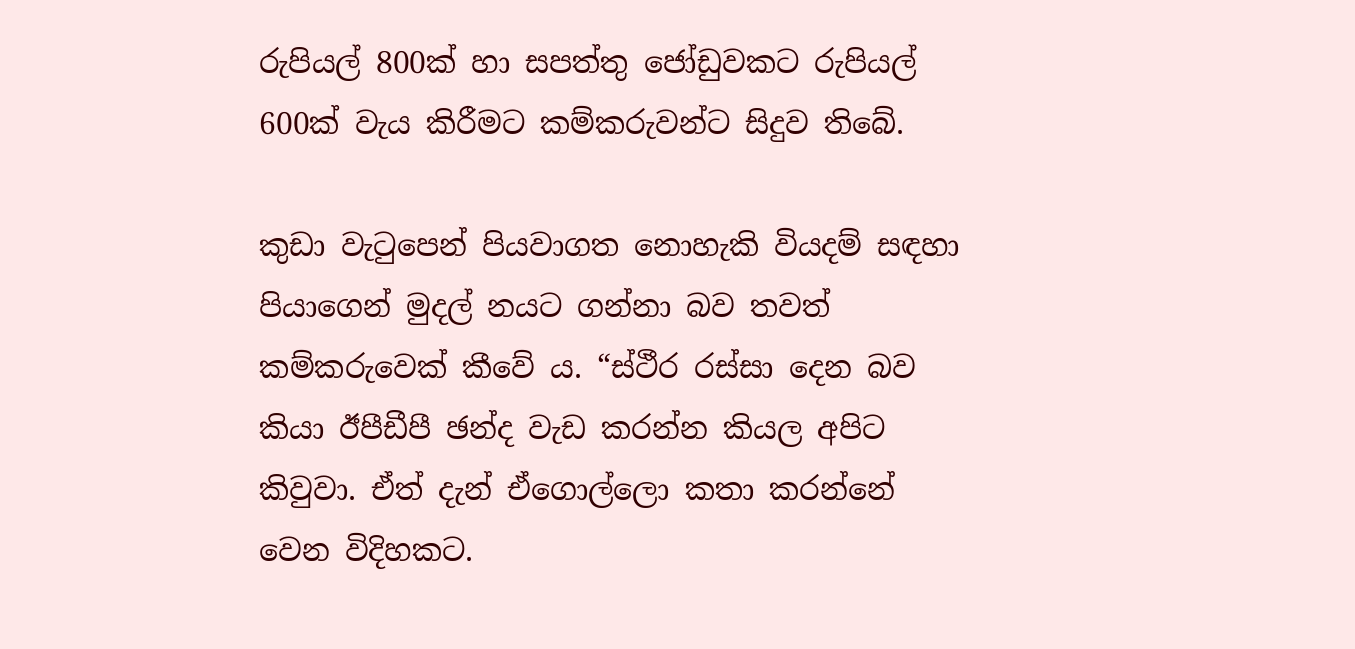රුපියල් 800ක් හා සපත්තු ජෝඩුවකට රුපියල් 600ක් වැය කිරීමට කම්කරුවන්ට සිදුව තිබේ.

කුඩා වැටුපෙන් පියවාගත නොහැකි වියදම් සඳහා පියාගෙන් මුදල් නයට ගන්නා බව තවත් කම්කරුවෙක් කීවේ ය. “ස්ථීර රස්සා දෙන බව කියා ඊපීඩීපී ඡන්ද වැඩ කරන්න කියල අපිට කිවුවා. ඒත් දැන් ඒගොල්ලො කතා කරන්නේ වෙන විදිහකට.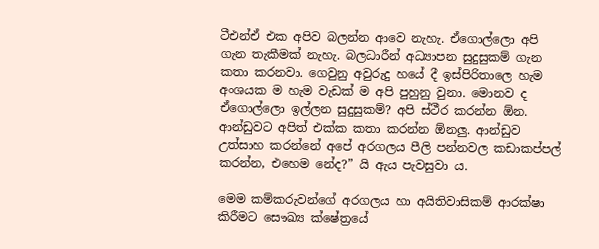ටීඑන්ඒ එක අපිව බලන්න ආවෙ නැහැ. ඒගොල්ලො අපි ගැන තැකීමක් නැහැ. බලධාරීන් අධ්‍යාපන සුදුසුකම් ගැන කතා කරනවා. ගෙවුනු අවුරුදු හයේ දී ඉස්පිරිතාලෙ හැම අංශයක ම හැම වැඩක් ම අපි පුහුනු වුනා. මොනව ද ඒගොල්ලො ඉල්ලන සුදුසුකම්? අපි ස්ථීර කරන්න ඕන. ආන්ඩුවට අපිත් එක්ක කතා කරන්න ඕනලු. ආන්ඩුව උත්සාහ කරන්නේ අපේ අරගලය පීලි පන්නවල කඩාකප්පල් කරන්න, එහෙම නේද?” යි ඇය පැවසුවා ය.

මෙම කම්කරුවන්ගේ අරගලය හා අයිතිවාසිකම් ආරක්ෂා කිරීමට සෞඛ්‍ය ක්ෂේත්‍රයේ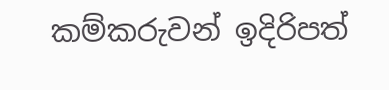කම්කරුවන් ඉදිරිපත්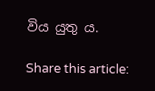විය යුතු ය.

Share this article: